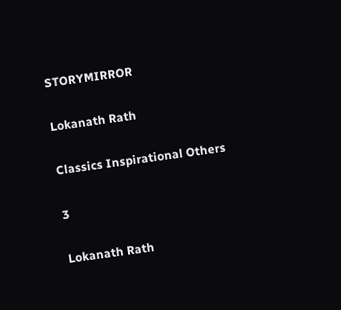STORYMIRROR

Lokanath Rath

Classics Inspirational Others

3

Lokanath Rath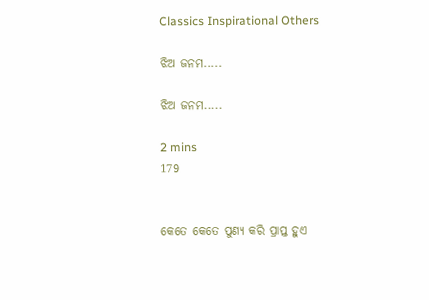Classics Inspirational Others

ଝିଅ ଜନମ.....

ଝିଅ ଜନମ.....

2 mins
179


କେତେ କେତେ ପୁଣ୍ୟ କରି ପ୍ରାପ୍ତ ହୁଏ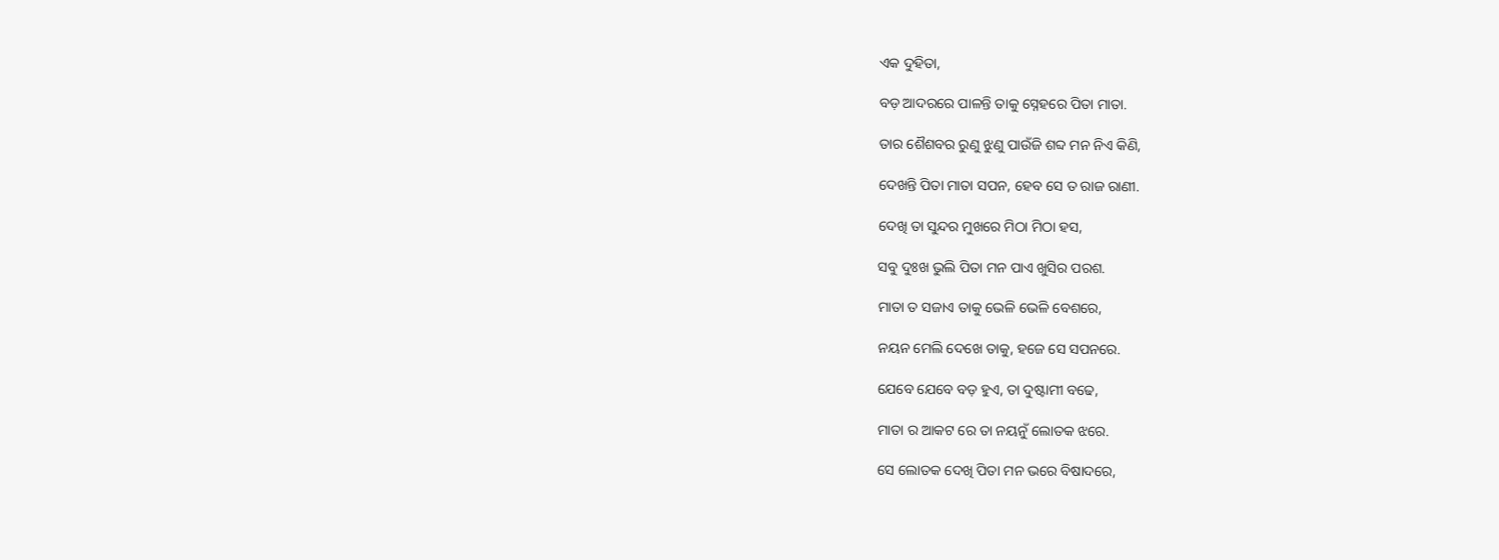ଏକ ଦୁହିତା,

ବଡ଼ ଆଦରରେ ପାଳନ୍ତି ତାକୁ ସ୍ନେହରେ ପିତା ମାତା.

ତାର ଶୈଶବର ରୁଣୁ ଝୁଣୁ ପାଉଁଜି ଶବ୍ଦ ମନ ନିଏ କିଣି,

ଦେଖନ୍ତି ପିତା ମାତା ସପନ, ହେବ ସେ ତ ରାଜ ରାଣୀ.

ଦେଖି ତା ସୁନ୍ଦର ମୁଖରେ ମିଠା ମିଠା ହସ,

ସବୁ ଦୁଃଖ ଭୁଲି ପିତା ମନ ପାଏ ଖୁସିର ପରଶ.

ମାତା ତ ସଜାଏ ତାକୁ ଭେଳି ଭେଳି ବେଶରେ,

ନୟନ ମେଲି ଦେଖେ ତାକୁ, ହଜେ ସେ ସପନରେ.

ଯେବେ ଯେବେ ବଡ଼ ହୁଏ, ତା ଦୁଷ୍ଟାମୀ ବଢେ,

ମାତା ର ଆକଟ ରେ ତା ନୟନୁଁ ଲୋତକ ଝରେ.

ସେ ଲୋତକ ଦେଖି ପିତା ମନ ଭରେ ବିଷାଦରେ,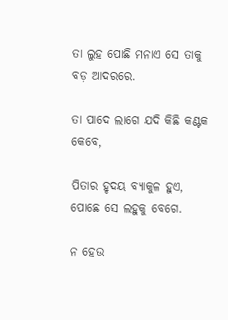ତା ଲୁହ ପୋଛି ମନାଏ ସେ ତାକୁ ବଡ଼ ଆଦରରେ.

ତା ପାଦେ ଲାଗେ ଯଦି କିଛି କଣ୍ଟକ କେବେ,

ପିତାର ହୃଦୟ ବ୍ୟାକୁଳ ହୁଏ, ପୋଛେ ସେ ଲହୁକୁ ବେଗେ.

ନ ହେଉ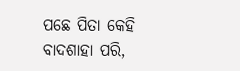ପଛେ ପିତା କେହି ବାଦଶାହା ପରି,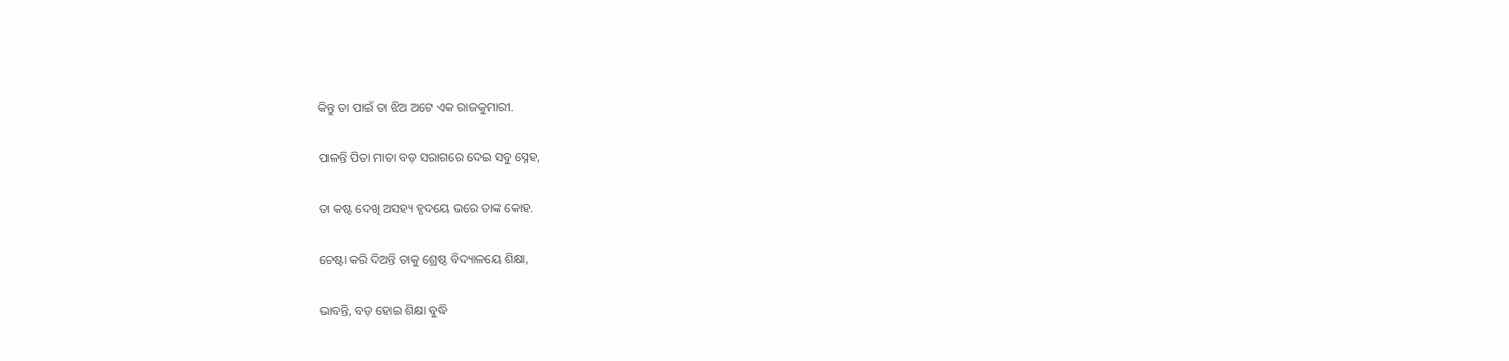କିନ୍ତୁ ତା ପାଇଁ ତା ଝିଅ ଅଟେ ଏକ ରାଜକୁମାରୀ.

ପାଳନ୍ତି ପିତା ମାତା ବଡ଼ ସରାଗରେ ଦେଇ ସବୁ ସ୍ନେହ,

ତା କଷ୍ଟ ଦେଖି ଅସହ୍ୟ ହୃଦୟେ ଭରେ ତାଙ୍କ କୋହ.

ଚେଷ୍ଟା କରି ଦିଅନ୍ତି ତାକୁ ଶ୍ରେଷ୍ଠ ବିଦ୍ୟାଳୟେ ଶିକ୍ଷା,

ଭାବନ୍ତି, ବଡ଼ ହୋଇ ଶିକ୍ଷା ବୁଦ୍ଧି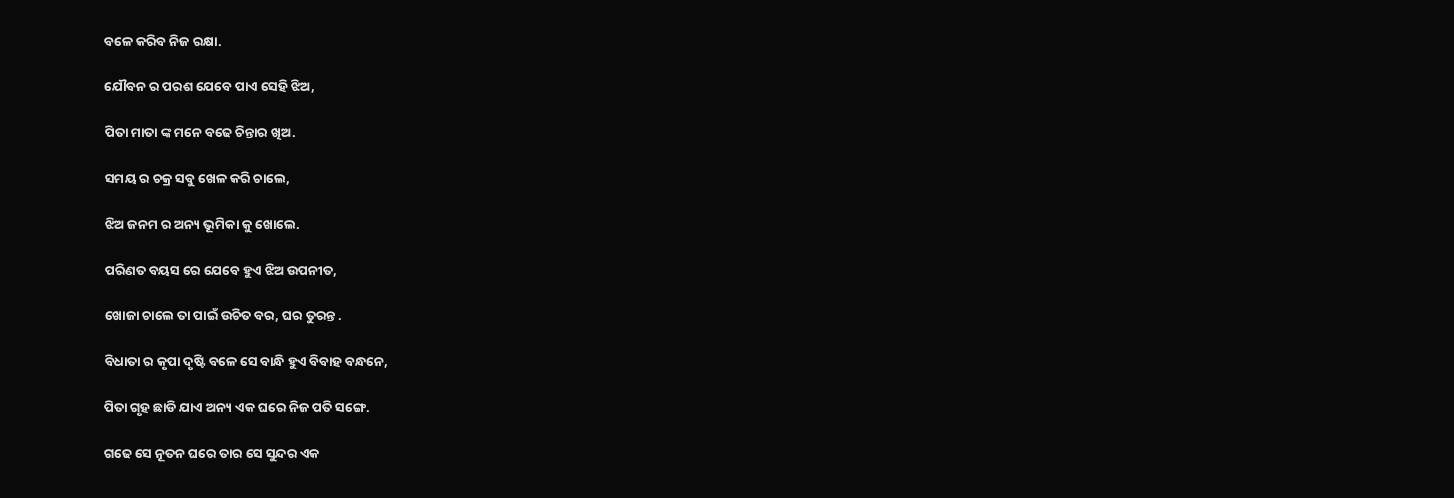ବଳେ କରିବ ନିଜ ରକ୍ଷା.

ଯୌବନ ର ପରଶ ଯେବେ ପାଏ ସେହି ଝିଅ,

ପିତା ମାତା ଙ୍କ ମନେ ବଢେ ଚିନ୍ତାର ଖିଅ.

ସମୟ ର ଚକ୍ର ସବୁ ଖେଳ କରି ଚାଲେ,

ଝିଅ ଜନମ ର ଅନ୍ୟ ଭୂମିକା କୁ ଖୋଲେ.

ପରିଣତ ବୟସ ରେ ଯେବେ ହୁଏ ଝିଅ ଉପନୀତ,

ଖୋଜା ଚାଲେ ତା ପାଇଁ ଉଚିତ ବର, ଘର ତୁରନ୍ତ .

ବିଧାତା ର କୃପା ଦୃଷ୍ଟି ବଳେ ସେ ବାନ୍ଧି ହୁଏ ବିବାହ ବନ୍ଧନେ,

ପିତା ଗୃହ ଛାଡି ଯାଏ ଅନ୍ୟ ଏକ ଘରେ ନିଜ ପତି ସଙ୍ଗେ.

ଗଢେ ସେ ନୂତନ ଘରେ ତାର ସେ ସୁନ୍ଦର ଏକ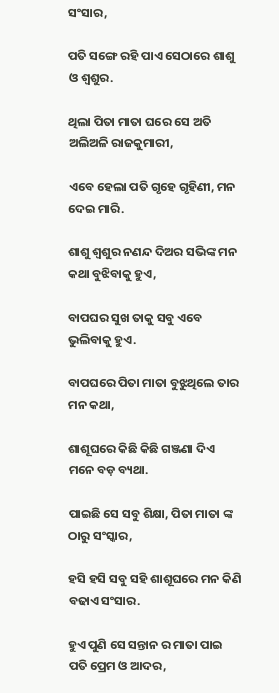ସଂସାର,

ପତି ସଙ୍ଗେ ରହି ପାଏ ସେଠାରେ ଶାଶୁ ଓ ଶ୍ୱଶୁର.

ଥିଲା ପିତା ମାତା ଘରେ ସେ ଅତି ଅଲିଅଳି ରାଜକୁମାରୀ,

ଏବେ ହେଲା ପତି ଗୃହେ ଗୃହିଣୀ, ମନ ଦେଇ ମାରି.

ଶାଶୁ ଶ୍ୱଶୁର ନଣନ୍ଦ ଦିଅର ସଭିଙ୍କ ମନ କଥା ବୁଝିବାକୁ ହୁଏ,

ବାପଘର ସୁଖ ତାକୁ ସବୁ ଏବେ ଭୁଲିବାକୁ ହୁଏ.

ବାପଘରେ ପିତା ମାତା ବୁଝୁଥିଲେ ତାର ମନ କଥା,

ଶାଶୂଘରେ କିଛି କିଛି ଗଞ୍ଜଣା ଦିଏ ମନେ ବଡ଼ ବ୍ୟଥା.

ପାଇଛି ସେ ସବୁ ଶିକ୍ଷା, ପିତା ମାତା ଙ୍କ ଠାରୁ ସଂସ୍କାର,

ହସି ହସି ସବୁ ସହି ଶାଶୂଘରେ ମନ କିଣି ବଢାଏ ସଂସାର.

ହୁଏ ପୁଣି ସେ ସନ୍ତାନ ର ମାତା ପାଇ ପତି ପ୍ରେମ ଓ ଆଦର,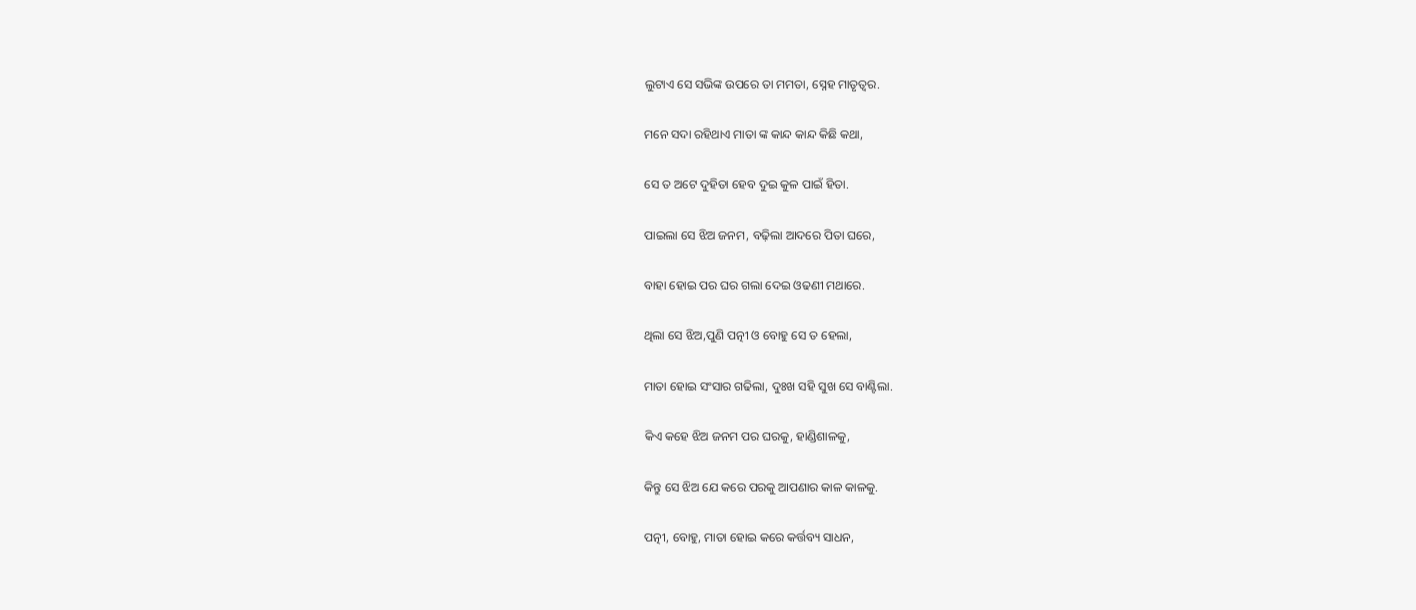ଲୁଟାଏ ସେ ସଭିଙ୍କ ଉପରେ ତା ମମତା, ସ୍ନେହ ମାତୃତ୍ୱର.

ମନେ ସଦା ରହିଥାଏ ମାତା ଙ୍କ କାନ୍ଦ କାନ୍ଦ କିଛି କଥା,

ସେ ତ ଅଟେ ଦୁହିତା ହେବ ଦୁଇ କୁଳ ପାଇଁ ହିତା.

ପାଇଲା ସେ ଝିଅ ଜନମ, ବଢ଼ିଲା ଆଦରେ ପିତା ଘରେ,

ବାହା ହୋଇ ପର ଘର ଗଲା ଦେଇ ଓଢଣୀ ମଥାରେ.

ଥିଲା ସେ ଝିଅ,ପୁଣି ପତ୍ନୀ ଓ ବୋହୁ ସେ ତ ହେଲା,

ମାତା ହୋଇ ସଂସାର ଗଢିଲା, ଦୁଃଖ ସହି ସୁଖ ସେ ବାଣ୍ଟିଲା.

କିଏ କହେ ଝିଅ ଜନମ ପର ଘରକୁ, ହାଣ୍ଡିଶାଳକୁ,

କିନ୍ତୁ ସେ ଝିଅ ଯେ କରେ ପରକୁ ଆପଣାର କାଳ କାଳକୁ.

ପତ୍ନୀ, ବୋହୁ, ମାତା ହୋଇ କରେ କର୍ତ୍ତବ୍ୟ ସାଧନ,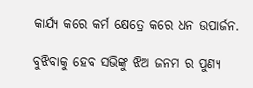କାର୍ଯ୍ୟ କରେ କର୍ମ କ୍ଷେତ୍ରେ କରେ ଧନ ଉପାର୍ଜନ.

ବୁଝିବାକୁ ହେବ ସଭିଙ୍କୁ ଝିଅ ଜନମ ର ପୁଣ୍ୟ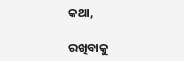କଥା,

ରଖିବାକୁ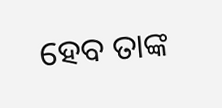ହେବ ତାଙ୍କ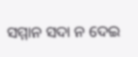ସମ୍ମାନ ସଦା ନ ଦେଇ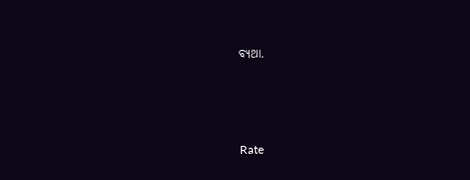ବ୍ୟଥା.



Rate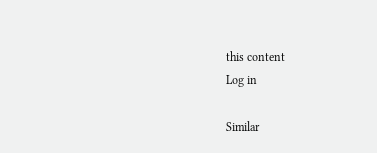this content
Log in

Similar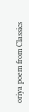oriya poem from Classics